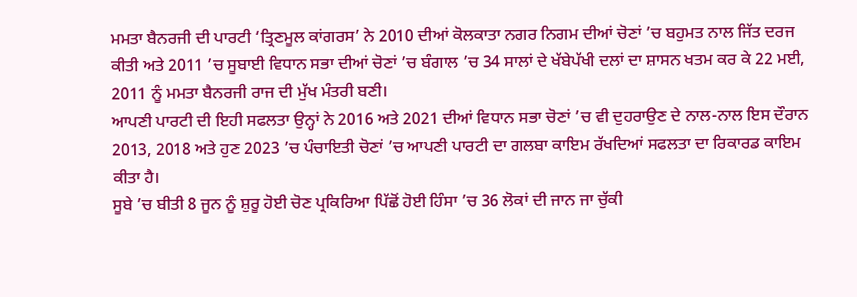ਮਮਤਾ ਬੈਨਰਜੀ ਦੀ ਪਾਰਟੀ ‘ਤ੍ਰਿਣਮੂਲ ਕਾਂਗਰਸ’ ਨੇ 2010 ਦੀਆਂ ਕੋਲਕਾਤਾ ਨਗਰ ਨਿਗਮ ਦੀਆਂ ਚੋਣਾਂ ’ਚ ਬਹੁਮਤ ਨਾਲ ਜਿੱਤ ਦਰਜ ਕੀਤੀ ਅਤੇ 2011 ’ਚ ਸੂਬਾਈ ਵਿਧਾਨ ਸਭਾ ਦੀਆਂ ਚੋਣਾਂ ’ਚ ਬੰਗਾਲ ’ਚ 34 ਸਾਲਾਂ ਦੇ ਖੱਬੇਪੱਖੀ ਦਲਾਂ ਦਾ ਸ਼ਾਸਨ ਖਤਮ ਕਰ ਕੇ 22 ਮਈ, 2011 ਨੂੰ ਮਮਤਾ ਬੈਨਰਜੀ ਰਾਜ ਦੀ ਮੁੱਖ ਮੰਤਰੀ ਬਣੀ।
ਆਪਣੀ ਪਾਰਟੀ ਦੀ ਇਹੀ ਸਫਲਤਾ ਉਨ੍ਹਾਂ ਨੇ 2016 ਅਤੇ 2021 ਦੀਆਂ ਵਿਧਾਨ ਸਭਾ ਚੋਣਾਂ ’ਚ ਵੀ ਦੁਹਰਾਉਣ ਦੇ ਨਾਲ-ਨਾਲ ਇਸ ਦੌਰਾਨ 2013, 2018 ਅਤੇ ਹੁਣ 2023 ’ਚ ਪੰਚਾਇਤੀ ਚੋਣਾਂ ’ਚ ਆਪਣੀ ਪਾਰਟੀ ਦਾ ਗਲਬਾ ਕਾਇਮ ਰੱਖਦਿਆਂ ਸਫਲਤਾ ਦਾ ਰਿਕਾਰਡ ਕਾਇਮ ਕੀਤਾ ਹੈ।
ਸੂਬੇ ’ਚ ਬੀਤੀ 8 ਜੂਨ ਨੂੰ ਸ਼ੁਰੂ ਹੋਈ ਚੋਣ ਪ੍ਰਕਿਰਿਆ ਪਿੱਛੋਂ ਹੋਈ ਹਿੰਸਾ ’ਚ 36 ਲੋਕਾਂ ਦੀ ਜਾਨ ਜਾ ਚੁੱਕੀ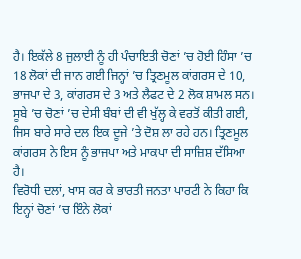ਹੈ। ਇਕੱਲੇ 8 ਜੁਲਾਈ ਨੂੰ ਹੀ ਪੰਚਾਇਤੀ ਚੋਣਾਂ ’ਚ ਹੋਈ ਹਿੰਸਾ ’ਚ 18 ਲੋਕਾਂ ਦੀ ਜਾਨ ਗਈ ਜਿਨ੍ਹਾਂ ’ਚ ਤ੍ਰਿਣਮੂਲ ਕਾਂਗਰਸ ਦੇ 10, ਭਾਜਪਾ ਦੇ 3, ਕਾਂਗਰਸ ਦੇ 3 ਅਤੇ ਲੈਫਟ ਦੇ 2 ਲੋਕ ਸ਼ਾਮਲ ਸਨ।
ਸੂਬੇ ’ਚ ਚੋਣਾਂ ’ਚ ਦੇਸੀ ਬੰਬਾਂ ਦੀ ਵੀ ਖੁੱਲ੍ਹ ਕੇ ਵਰਤੋਂ ਕੀਤੀ ਗਈ, ਜਿਸ ਬਾਰੇ ਸਾਰੇ ਦਲ ਇਕ ਦੂਜੇ ’ਤੇ ਦੋਸ਼ ਲਾ ਰਹੇ ਹਨ। ਤ੍ਰਿਣਮੂਲ ਕਾਂਗਰਸ ਨੇ ਇਸ ਨੂੰ ਭਾਜਪਾ ਅਤੇ ਮਾਕਪਾ ਦੀ ਸਾਜ਼ਿਸ਼ ਦੱਸਿਆ ਹੈ।
ਵਿਰੋਧੀ ਦਲਾਂ, ਖਾਸ ਕਰ ਕੇ ਭਾਰਤੀ ਜਨਤਾ ਪਾਰਟੀ ਨੇ ਕਿਹਾ ਕਿ ਇਨ੍ਹਾਂ ਚੋਣਾਂ ’ਚ ਇੰਨੇ ਲੋਕਾਂ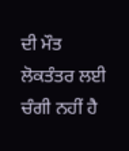ਦੀ ਮੌਤ ਲੋਕਤੰਤਰ ਲਈ ਚੰਗੀ ਨਹੀਂ ਹੈ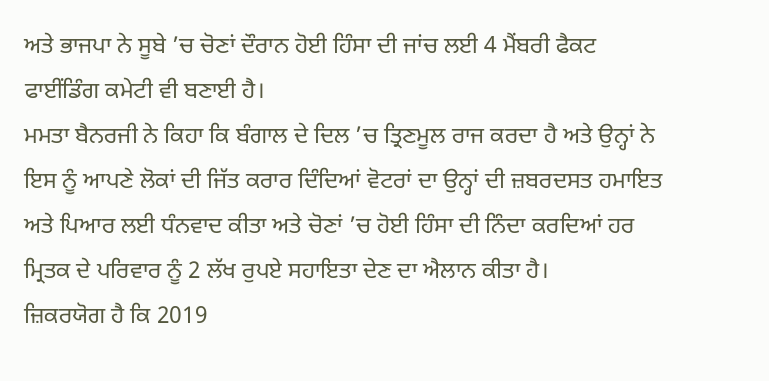ਅਤੇ ਭਾਜਪਾ ਨੇ ਸੂਬੇ ’ਚ ਚੋਣਾਂ ਦੌਰਾਨ ਹੋਈ ਹਿੰਸਾ ਦੀ ਜਾਂਚ ਲਈ 4 ਮੈਂਬਰੀ ਫੈਕਟ ਫਾਈਂਡਿੰਗ ਕਮੇਟੀ ਵੀ ਬਣਾਈ ਹੈ।
ਮਮਤਾ ਬੈਨਰਜੀ ਨੇ ਕਿਹਾ ਕਿ ਬੰਗਾਲ ਦੇ ਦਿਲ ’ਚ ਤ੍ਰਿਣਮੂਲ ਰਾਜ ਕਰਦਾ ਹੈ ਅਤੇ ਉਨ੍ਹਾਂ ਨੇ ਇਸ ਨੂੰ ਆਪਣੇ ਲੋਕਾਂ ਦੀ ਜਿੱਤ ਕਰਾਰ ਦਿੰਦਿਆਂ ਵੋਟਰਾਂ ਦਾ ਉਨ੍ਹਾਂ ਦੀ ਜ਼ਬਰਦਸਤ ਹਮਾਇਤ ਅਤੇ ਪਿਆਰ ਲਈ ਧੰਨਵਾਦ ਕੀਤਾ ਅਤੇ ਚੋਣਾਂ ’ਚ ਹੋਈ ਹਿੰਸਾ ਦੀ ਨਿੰਦਾ ਕਰਦਿਆਂ ਹਰ ਮ੍ਰਿਤਕ ਦੇ ਪਰਿਵਾਰ ਨੂੰ 2 ਲੱਖ ਰੁਪਏ ਸਹਾਇਤਾ ਦੇਣ ਦਾ ਐਲਾਨ ਕੀਤਾ ਹੈ।
ਜ਼ਿਕਰਯੋਗ ਹੈ ਕਿ 2019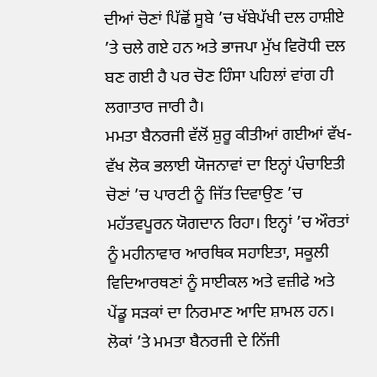ਦੀਆਂ ਚੋਣਾਂ ਪਿੱਛੋਂ ਸੂਬੇ ’ਚ ਖੱਬੇਪੱਖੀ ਦਲ ਹਾਸ਼ੀਏ ’ਤੇ ਚਲੇ ਗਏ ਹਨ ਅਤੇ ਭਾਜਪਾ ਮੁੱਖ ਵਿਰੋਧੀ ਦਲ ਬਣ ਗਈ ਹੈ ਪਰ ਚੋਣ ਹਿੰਸਾ ਪਹਿਲਾਂ ਵਾਂਗ ਹੀ ਲਗਾਤਾਰ ਜਾਰੀ ਹੈ।
ਮਮਤਾ ਬੈਨਰਜੀ ਵੱਲੋਂ ਸ਼ੁਰੂ ਕੀਤੀਆਂ ਗਈਆਂ ਵੱਖ-ਵੱਖ ਲੋਕ ਭਲਾਈ ਯੋਜਨਾਵਾਂ ਦਾ ਇਨ੍ਹਾਂ ਪੰਚਾਇਤੀ ਚੋਣਾਂ ’ਚ ਪਾਰਟੀ ਨੂੰ ਜਿੱਤ ਦਿਵਾਉਣ ’ਚ ਮਹੱਤਵਪੂਰਨ ਯੋਗਦਾਨ ਰਿਹਾ। ਇਨ੍ਹਾਂ ’ਚ ਔਰਤਾਂ ਨੂੰ ਮਹੀਨਾਵਾਰ ਆਰਥਿਕ ਸਹਾਇਤਾ, ਸਕੂਲੀ ਵਿਦਿਆਰਥਣਾਂ ਨੂੰ ਸਾਈਕਲ ਅਤੇ ਵਜ਼ੀਫੇ ਅਤੇ ਪੇਂਡੂ ਸੜਕਾਂ ਦਾ ਨਿਰਮਾਣ ਆਦਿ ਸ਼ਾਮਲ ਹਨ।
ਲੋਕਾਂ ’ਤੇ ਮਮਤਾ ਬੈਨਰਜੀ ਦੇ ਨਿੱਜੀ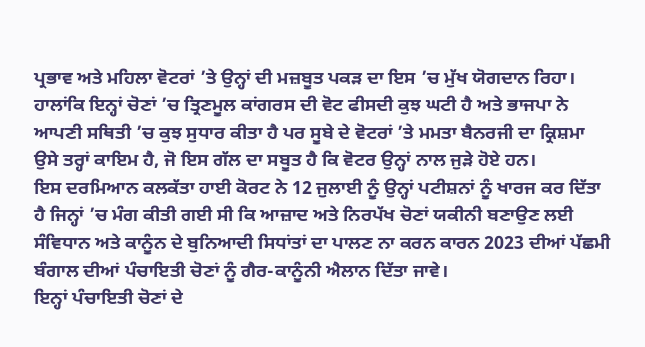ਪ੍ਰਭਾਵ ਅਤੇ ਮਹਿਲਾ ਵੋਟਰਾਂ ’ਤੇ ਉਨ੍ਹਾਂ ਦੀ ਮਜ਼ਬੂਤ ਪਕੜ ਦਾ ਇਸ ’ਚ ਮੁੱਖ ਯੋਗਦਾਨ ਰਿਹਾ।
ਹਾਲਾਂਕਿ ਇਨ੍ਹਾਂ ਚੋਣਾਂ ’ਚ ਤ੍ਰਿਣਮੂਲ ਕਾਂਗਰਸ ਦੀ ਵੋਟ ਫੀਸਦੀ ਕੁਝ ਘਟੀ ਹੈ ਅਤੇ ਭਾਜਪਾ ਨੇ ਆਪਣੀ ਸਥਿਤੀ ’ਚ ਕੁਝ ਸੁਧਾਰ ਕੀਤਾ ਹੈ ਪਰ ਸੂਬੇ ਦੇ ਵੋਟਰਾਂ ’ਤੇ ਮਮਤਾ ਬੈਨਰਜੀ ਦਾ ਕ੍ਰਿਸ਼ਮਾ ਉਸੇ ਤਰ੍ਹਾਂ ਕਾਇਮ ਹੈ, ਜੋ ਇਸ ਗੱਲ ਦਾ ਸਬੂਤ ਹੈ ਕਿ ਵੋਟਰ ਉਨ੍ਹਾਂ ਨਾਲ ਜੁੜੇ ਹੋਏ ਹਨ।
ਇਸ ਦਰਮਿਆਨ ਕਲਕੱਤਾ ਹਾਈ ਕੋਰਟ ਨੇ 12 ਜੁਲਾਈ ਨੂੰ ਉਨ੍ਹਾਂ ਪਟੀਸ਼ਨਾਂ ਨੂੰ ਖਾਰਜ ਕਰ ਦਿੱਤਾ ਹੈ ਜਿਨ੍ਹਾਂ ’ਚ ਮੰਗ ਕੀਤੀ ਗਈ ਸੀ ਕਿ ਆਜ਼ਾਦ ਅਤੇ ਨਿਰਪੱਖ ਚੋਣਾਂ ਯਕੀਨੀ ਬਣਾਉਣ ਲਈ ਸੰਵਿਧਾਨ ਅਤੇ ਕਾਨੂੰਨ ਦੇ ਬੁਨਿਆਦੀ ਸਿਧਾਂਤਾਂ ਦਾ ਪਾਲਣ ਨਾ ਕਰਨ ਕਾਰਨ 2023 ਦੀਆਂ ਪੱਛਮੀ ਬੰਗਾਲ ਦੀਆਂ ਪੰਚਾਇਤੀ ਚੋਣਾਂ ਨੂੰ ਗੈਰ-ਕਾਨੂੰਨੀ ਐਲਾਨ ਦਿੱਤਾ ਜਾਵੇ।
ਇਨ੍ਹਾਂ ਪੰਚਾਇਤੀ ਚੋਣਾਂ ਦੇ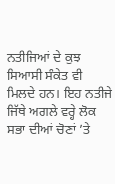ਨਤੀਜਿਆਂ ਦੇ ਕੁਝ ਸਿਆਸੀ ਸੰਕੇਤ ਵੀ ਮਿਲਦੇ ਹਨ। ਇਹ ਨਤੀਜੇ ਜਿੱਥੇ ਅਗਲੇ ਵਰ੍ਹੇ ਲੋਕ ਸਭਾ ਦੀਆਂ ਚੋਣਾਂ ’ਤੇ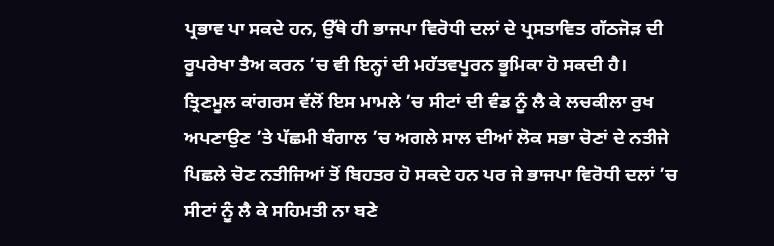ਪ੍ਰਭਾਵ ਪਾ ਸਕਦੇ ਹਨ, ਉੱਥੇ ਹੀ ਭਾਜਪਾ ਵਿਰੋਧੀ ਦਲਾਂ ਦੇ ਪ੍ਰਸਤਾਵਿਤ ਗੱਠਜੋੜ ਦੀ ਰੂਪਰੇਖਾ ਤੈਅ ਕਰਨ ’ਚ ਵੀ ਇਨ੍ਹਾਂ ਦੀ ਮਹੱਤਵਪੂਰਨ ਭੂਮਿਕਾ ਹੋ ਸਕਦੀ ਹੈ।
ਤ੍ਰਿਣਮੂਲ ਕਾਂਗਰਸ ਵੱਲੋਂ ਇਸ ਮਾਮਲੇ ’ਚ ਸੀਟਾਂ ਦੀ ਵੰਡ ਨੂੰ ਲੈ ਕੇ ਲਚਕੀਲਾ ਰੁਖ ਅਪਣਾਉਣ ’ਤੇ ਪੱਛਮੀ ਬੰਗਾਲ ’ਚ ਅਗਲੇ ਸਾਲ ਦੀਆਂ ਲੋਕ ਸਭਾ ਚੋਣਾਂ ਦੇ ਨਤੀਜੇ ਪਿਛਲੇ ਚੋਣ ਨਤੀਜਿਆਂ ਤੋਂ ਬਿਹਤਰ ਹੋ ਸਕਦੇ ਹਨ ਪਰ ਜੇ ਭਾਜਪਾ ਵਿਰੋਧੀ ਦਲਾਂ ’ਚ ਸੀਟਾਂ ਨੂੰ ਲੈ ਕੇ ਸਹਿਮਤੀ ਨਾ ਬਣੇ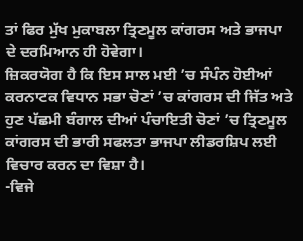ਤਾਂ ਫਿਰ ਮੁੱਖ ਮੁਕਾਬਲਾ ਤ੍ਰਿਣਮੂਲ ਕਾਂਗਰਸ ਅਤੇ ਭਾਜਪਾ ਦੇ ਦਰਮਿਆਨ ਹੀ ਹੋਵੇਗਾ।
ਜ਼ਿਕਰਯੋਗ ਹੈ ਕਿ ਇਸ ਸਾਲ ਮਈ ’ਚ ਸੰਪੰਨ ਹੋਈਆਂ ਕਰਨਾਟਕ ਵਿਧਾਨ ਸਭਾ ਚੋਣਾਂ ’ਚ ਕਾਂਗਰਸ ਦੀ ਜਿੱਤ ਅਤੇ ਹੁਣ ਪੱਛਮੀ ਬੰਗਾਲ ਦੀਆਂ ਪੰਚਾਇਤੀ ਚੋਣਾਂ ’ਚ ਤ੍ਰਿਣਮੂਲ ਕਾਂਗਰਸ ਦੀ ਭਾਰੀ ਸਫਲਤਾ ਭਾਜਪਾ ਲੀਡਰਸ਼ਿਪ ਲਈ ਵਿਚਾਰ ਕਰਨ ਦਾ ਵਿਸ਼ਾ ਹੈ।
-ਵਿਜੇ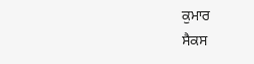ਕੁਮਾਰ
ਸੈਕਸ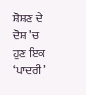ਸ਼ੋਸ਼ਣ ਦੇ ਦੋਸ਼ ’ਚ ਹੁਣ ਇਕ ‘ਪਾਦਰੀ’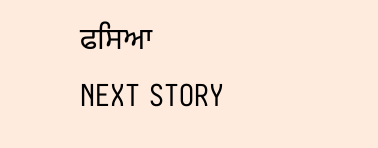ਫਸਿਆ
NEXT STORY